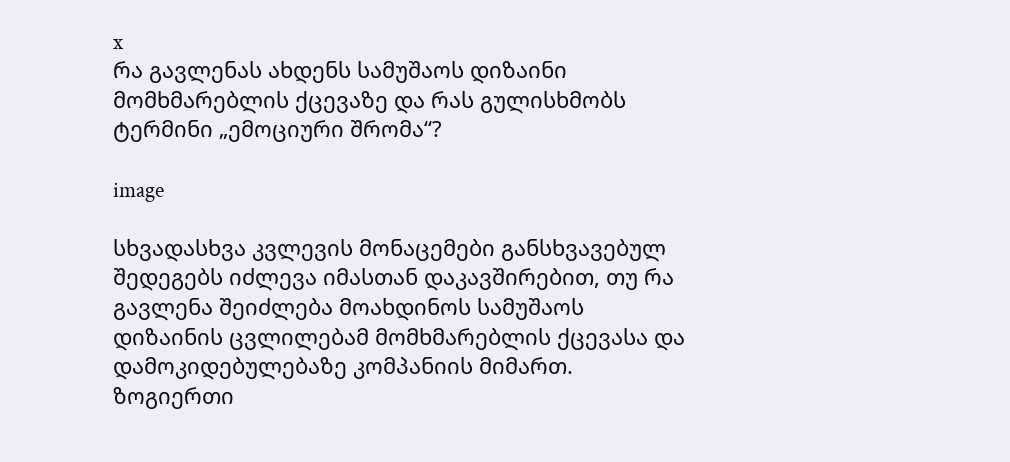x
რა გავლენას ახდენს სამუშაოს დიზაინი მომხმარებლის ქცევაზე და რას გულისხმობს ტერმინი „ემოციური შრომა“?

image

სხვადასხვა კვლევის მონაცემები განსხვავებულ შედეგებს იძლევა იმასთან დაკავშირებით, თუ რა გავლენა შეიძლება მოახდინოს სამუშაოს დიზაინის ცვლილებამ მომხმარებლის ქცევასა და დამოკიდებულებაზე კომპანიის მიმართ. ზოგიერთი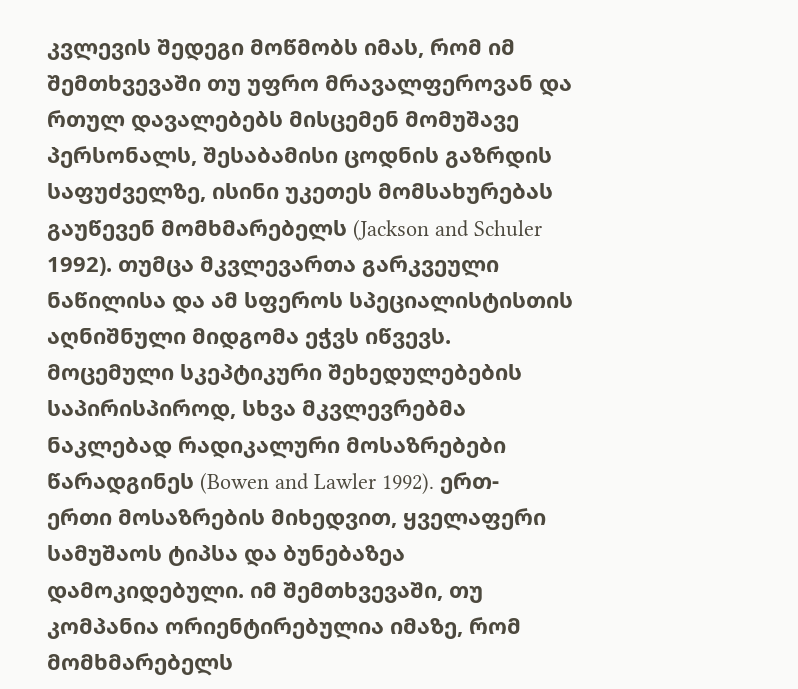კვლევის შედეგი მოწმობს იმას, რომ იმ შემთხვევაში თუ უფრო მრავალფეროვან და რთულ დავალებებს მისცემენ მომუშავე პერსონალს, შესაბამისი ცოდნის გაზრდის საფუძველზე, ისინი უკეთეს მომსახურებას გაუწევენ მომხმარებელს (Jackson and Schuler 1992). თუმცა მკვლევართა გარკვეული ნაწილისა და ამ სფეროს სპეციალისტისთის აღნიშნული მიდგომა ეჭვს იწვევს. მოცემული სკეპტიკური შეხედულებების საპირისპიროდ, სხვა მკვლევრებმა ნაკლებად რადიკალური მოსაზრებები წარადგინეს (Bowen and Lawler 1992). ერთ-ერთი მოსაზრების მიხედვით, ყველაფერი სამუშაოს ტიპსა და ბუნებაზეა დამოკიდებული. იმ შემთხვევაში, თუ კომპანია ორიენტირებულია იმაზე, რომ მომხმარებელს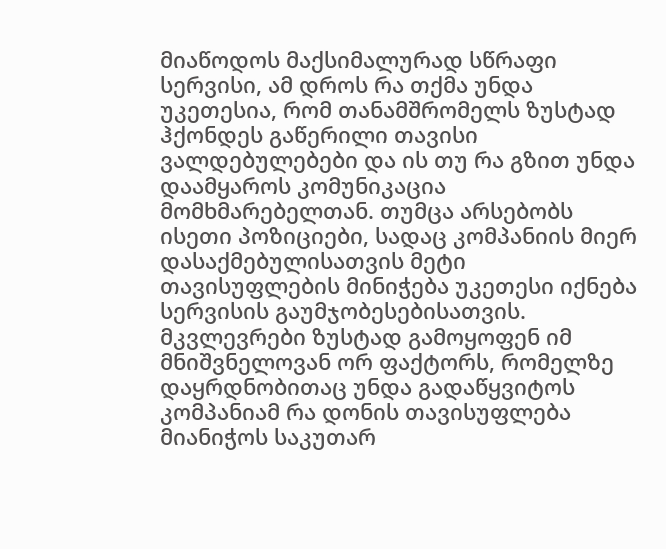მიაწოდოს მაქსიმალურად სწრაფი სერვისი, ამ დროს რა თქმა უნდა უკეთესია, რომ თანამშრომელს ზუსტად ჰქონდეს გაწერილი თავისი ვალდებულებები და ის თუ რა გზით უნდა დაამყაროს კომუნიკაცია მომხმარებელთან. თუმცა არსებობს ისეთი პოზიციები, სადაც კომპანიის მიერ დასაქმებულისათვის მეტი თავისუფლების მინიჭება უკეთესი იქნება სერვისის გაუმჯობესებისათვის. მკვლევრები ზუსტად გამოყოფენ იმ მნიშვნელოვან ორ ფაქტორს, რომელზე დაყრდნობითაც უნდა გადაწყვიტოს კომპანიამ რა დონის თავისუფლება მიანიჭოს საკუთარ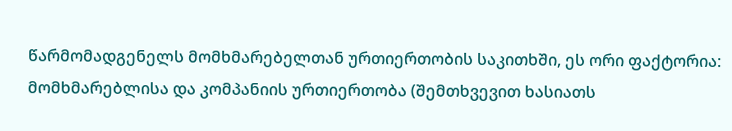წარმომადგენელს მომხმარებელთან ურთიერთობის საკითხში, ეს ორი ფაქტორია: მომხმარებლისა და კომპანიის ურთიერთობა (შემთხვევით ხასიათს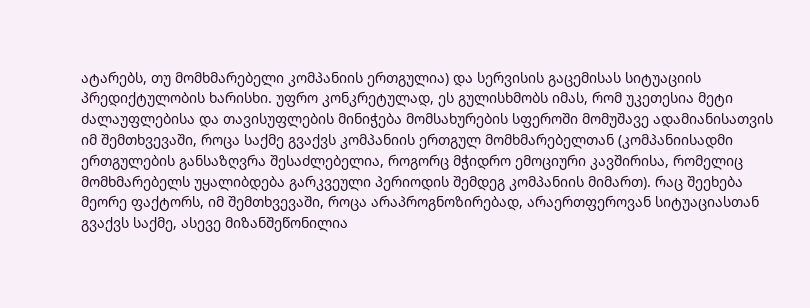ატარებს, თუ მომხმარებელი კომპანიის ერთგულია) და სერვისის გაცემისას სიტუაციის პრედიქტულობის ხარისხი. უფრო კონკრეტულად, ეს გულისხმობს იმას, რომ უკეთესია მეტი ძალაუფლებისა და თავისუფლების მინიჭება მომსახურების სფეროში მომუშავე ადამიანისათვის იმ შემთხვევაში, როცა საქმე გვაქვს კომპანიის ერთგულ მომხმარებელთან (კომპანიისადმი ერთგულების განსაზღვრა შესაძლებელია, როგორც მჭიდრო ემოციური კავშირისა, რომელიც მომხმარებელს უყალიბდება გარკვეული პერიოდის შემდეგ კომპანიის მიმართ). რაც შეეხება მეორე ფაქტორს, იმ შემთხვევაში, როცა არაპროგნოზირებად, არაერთფეროვან სიტუაციასთან გვაქვს საქმე, ასევე მიზანშეწონილია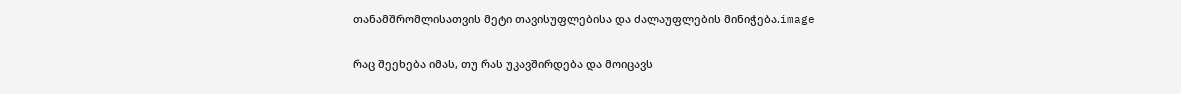თანამშრომლისათვის მეტი თავისუფლებისა და ძალაუფლების მინიჭება.image

რაც შეეხება იმას, თუ რას უკავშირდება და მოიცავს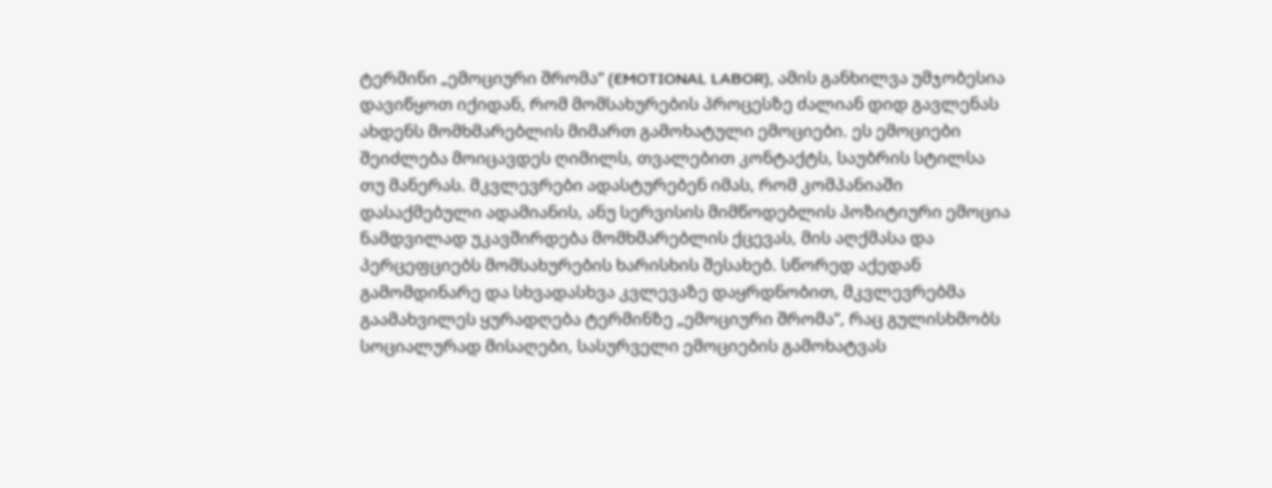ტერმინი „ემოციური შრომა“ (EMOTIONAL LABOR), ამის განხილვა უმჯობესია დავიწყოთ იქიდან, რომ მომსახურების პროცესზე ძალიან დიდ გავლენას ახდენს მომხმარებლის მიმართ გამოხატული ემოციები. ეს ემოციები შეიძლება მოიცავდეს ღიმილს, თვალებით კონტაქტს, საუბრის სტილსა თუ მანერას. მკვლევრები ადასტურებენ იმას, რომ კომპანიაში დასაქმებული ადამიანის, ანუ სერვისის მიმწოდებლის პოზიტიური ემოცია ნამდვილად უკავშირდება მომხმარებლის ქცევას, მის აღქმასა და პერცეფციებს მომსახურების ხარისხის შესახებ. სწორედ აქედან გამომდინარე და სხვადასხვა კვლევაზე დაყრდნობით, მკვლევრებმა გაამახვილეს ყურადღება ტერმინზე „ემოციური შრომა”, რაც გულისხმობს სოციალურად მისაღები, სასურველი ემოციების გამოხატვას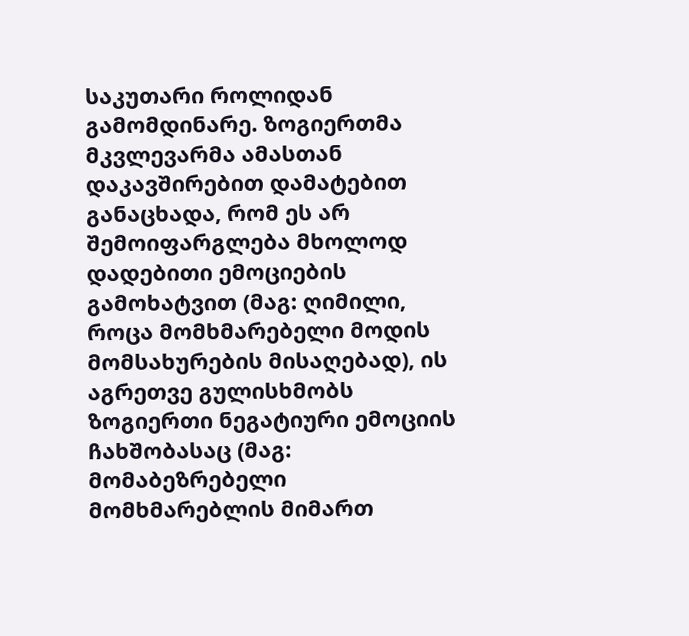საკუთარი როლიდან გამომდინარე. ზოგიერთმა მკვლევარმა ამასთან დაკავშირებით დამატებით განაცხადა, რომ ეს არ შემოიფარგლება მხოლოდ დადებითი ემოციების გამოხატვით (მაგ: ღიმილი, როცა მომხმარებელი მოდის მომსახურების მისაღებად), ის აგრეთვე გულისხმობს ზოგიერთი ნეგატიური ემოციის ჩახშობასაც (მაგ: მომაბეზრებელი მომხმარებლის მიმართ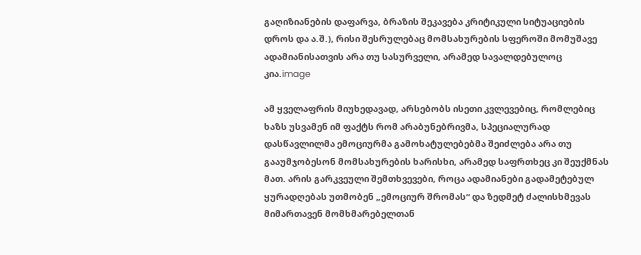გაღიზიანების დაფარვა, ბრაზის შეკავება კრიტიკული სიტუაციების დროს და ა.შ.), რისი შესრულებაც მომსახურების სფეროში მომუშავე ადამიანისათვის არა თუ სასურველი, არამედ სავალდებულოც კია.image

ამ ყველაფრის მიუხედავად, არსებობს ისეთი კვლევებიც, რომლებიც ხაზს უსვამენ იმ ფაქტს რომ არაბუნებრივმა, სპეციალურად დასწავლილმა ემოციურმა გამოხატულებებმა შეიძლება არა თუ გააუმჯობესონ მომსახურების ხარისხი, არამედ საფრთხეც კი შეუქმნას მათ. არის გარკვეული შემთხვევები, როცა ადამიანები გადამეტებულ ყურადღებას უთმობენ „ემოციურ შრომას“ და ზედმეტ ძალისხმევას მიმართავენ მომხმარებელთან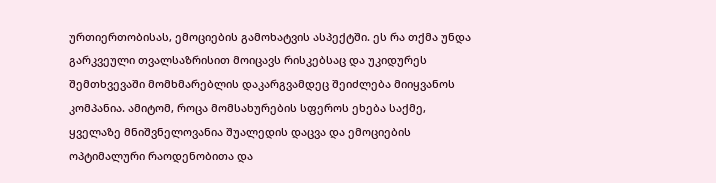ურთიერთობისას, ემოციების გამოხატვის ასპექტში. ეს რა თქმა უნდა გარკვეული თვალსაზრისით მოიცავს რისკებსაც და უკიდურეს შემთხვევაში მომხმარებლის დაკარგვამდეც შეიძლება მიიყვანოს კომპანია. ამიტომ, როცა მომსახურების სფეროს ეხება საქმე, ყველაზე მნიშვნელოვანია შუალედის დაცვა და ემოციების ოპტიმალური რაოდენობითა და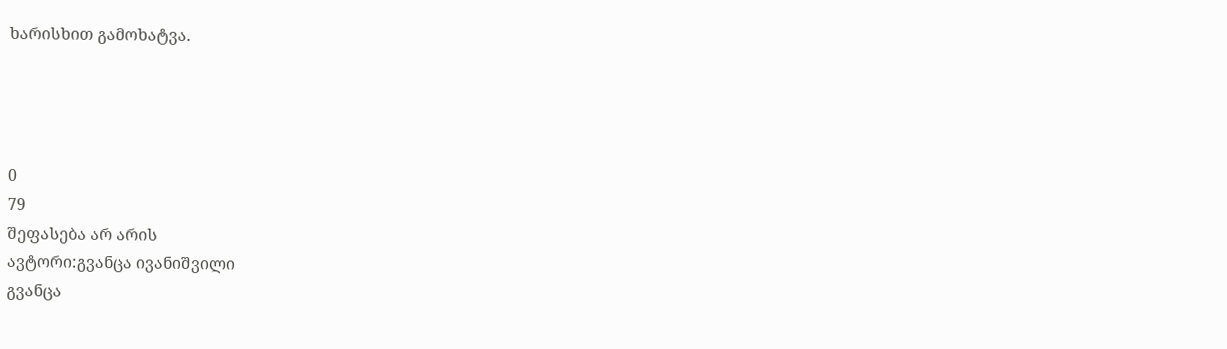ხარისხით გამოხატვა.




0
79
შეფასება არ არის
ავტორი:გვანცა ივანიშვილი
გვანცა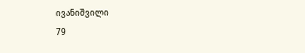ივანიშვილი
79